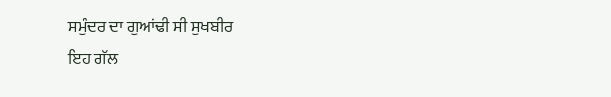ਸਮੁੰਦਰ ਦਾ ਗੁਆਂਢੀ ਸੀ ਸੁਖਬੀਰ
ਇਹ ਗੱਲ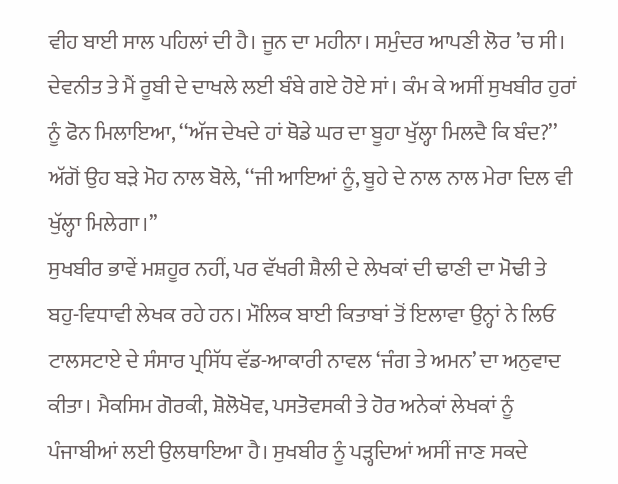ਵੀਹ ਬਾਈ ਸਾਲ ਪਹਿਲਾਂ ਦੀ ਹੈ। ਜੂਨ ਦਾ ਮਹੀਨਾ। ਸਮੁੰਦਰ ਆਪਣੀ ਲੋਰ ’ਚ ਸੀ। ਦੇਵਨੀਤ ਤੇ ਮੈਂ ਰੂਬੀ ਦੇ ਦਾਖਲੇ ਲਈ ਬੰਬੇ ਗਏ ਹੋਏ ਸਾਂ। ਕੰਮ ਕੇ ਅਸੀਂ ਸੁਖਬੀਰ ਹੁਰਾਂ ਨੂੰ ਫੋਨ ਮਿਲਾਇਆ, ‘‘ਅੱਜ ਦੇਖਦੇ ਹਾਂ ਥੋਡੇ ਘਰ ਦਾ ਬੂਹਾ ਖੁੱਲ੍ਹਾ ਮਿਲਦੈ ਕਿ ਬੰਦ?’’ ਅੱਗੋਂ ਉਹ ਬੜੇ ਮੋਹ ਨਾਲ ਬੋਲੇ, ‘‘ਜੀ ਆਇਆਂ ਨੂੰ, ਬੂਹੇ ਦੇ ਨਾਲ ਨਾਲ ਮੇਰਾ ਦਿਲ ਵੀ ਖੁੱਲ੍ਹਾ ਮਿਲੇਗਾ।’’
ਸੁਖਬੀਰ ਭਾਵੇਂ ਮਸ਼ਹੂਰ ਨਹੀਂ, ਪਰ ਵੱਖਰੀ ਸ਼ੈਲੀ ਦੇ ਲੇਖਕਾਂ ਦੀ ਢਾਣੀ ਦਾ ਮੋਢੀ ਤੇ ਬਹੁ-ਵਿਧਾਵੀ ਲੇਖਕ ਰਹੇ ਹਨ। ਮੌਲਿਕ ਬਾਈ ਕਿਤਾਬਾਂ ਤੋਂ ਇਲਾਵਾ ਉਨ੍ਹਾਂ ਨੇ ਲਿਓ ਟਾਲਸਟਾਏ ਦੇ ਸੰਸਾਰ ਪ੍ਰਸਿੱਧ ਵੱਡ-ਆਕਾਰੀ ਨਾਵਲ ‘ਜੰਗ ਤੇ ਅਮਨ’ ਦਾ ਅਨੁਵਾਦ ਕੀਤਾ। ਮੈਕਸਿਮ ਗੋਰਕੀ, ਸ਼ੋਲੋਖੋਵ, ਪਸਤੋਵਸਕੀ ਤੇ ਹੋਰ ਅਨੇਕਾਂ ਲੇਖਕਾਂ ਨੂੰ ਪੰਜਾਬੀਆਂ ਲਈ ਉਲਥਾਇਆ ਹੈ। ਸੁਖਬੀਰ ਨੂੰ ਪੜ੍ਹਦਿਆਂ ਅਸੀਂ ਜਾਣ ਸਕਦੇ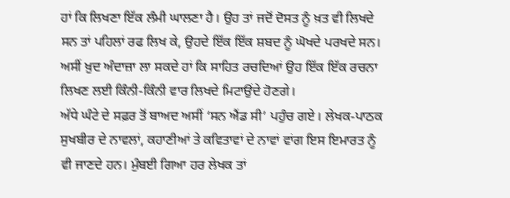ਹਾਂ ਕਿ ਲਿਖਣਾ ਇੱਕ ਲੰਮੀ ਘਾਲਣਾ ਹੈ। ਉਹ ਤਾਂ ਜਦੋਂ ਦੋਸਤ ਨੂੰ ਖ਼ਤ ਵੀ ਲਿਖਦੇ ਸਨ ਤਾਂ ਪਹਿਲਾਂ ਰਫ ਲਿਖ ਕੇ, ਉਹਦੇ ਇੱਕ ਇੱਕ ਸ਼ਬਦ ਨੂੰ ਘੋਖਦੇ ਪਰਖਦੇ ਸਨ। ਅਸੀਂ ਖ਼ੁਦ ਅੰਦਾਜ਼ਾ ਲਾ ਸਕਦੇ ਹਾਂ ਕਿ ਸਾਹਿਤ ਰਚਦਿਆਂ ਉਹ ਇੱਕ ਇੱਕ ਰਚਨਾ ਲਿਖਣ ਲਈ ਕਿੰਨੀ-ਕਿੰਨੀ ਵਾਰ ਲਿਖਦੇ ਮਿਟਾਉਂਦੇ ਹੋਣਗੇ।
ਅੱਧੇ ਘੰਟੇ ਦੇ ਸਫ਼ਰ ਤੋਂ ਬਾਅਦ ਅਸੀਂ ‘ਸਨ ਐਂਡ ਸੀ’ ਪਹੁੰਚ ਗਏ। ਲੇਖਕ-ਪਾਠਕ ਸੁਖਬੀਰ ਦੇ ਨਾਵਲਾਂ, ਕਹਾਣੀਆਂ ਤੇ ਕਵਿਤਾਵਾਂ ਦੇ ਨਾਵਾਂ ਵਾਂਗ ਇਸ ਇਮਾਰਤ ਨੂੰ ਵੀ ਜਾਣਦੇ ਹਨ। ਮੁੰਬਈ ਗਿਆ ਹਰ ਲੇਖਕ ਤਾਂ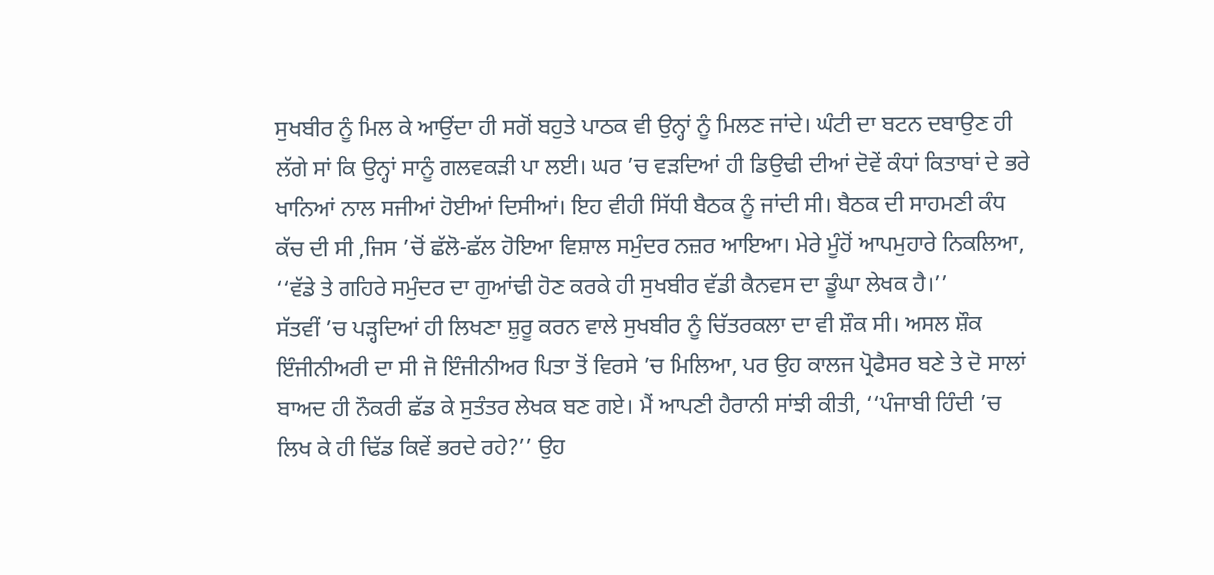ਸੁਖਬੀਰ ਨੂੰ ਮਿਲ ਕੇ ਆਉਂਦਾ ਹੀ ਸਗੋਂ ਬਹੁਤੇ ਪਾਠਕ ਵੀ ਉਨ੍ਹਾਂ ਨੂੰ ਮਿਲਣ ਜਾਂਦੇ। ਘੰਟੀ ਦਾ ਬਟਨ ਦਬਾਉਣ ਹੀ ਲੱਗੇ ਸਾਂ ਕਿ ਉਨ੍ਹਾਂ ਸਾਨੂੰ ਗਲਵਕੜੀ ਪਾ ਲਈ। ਘਰ ’ਚ ਵੜਦਿਆਂ ਹੀ ਡਿਉਢੀ ਦੀਆਂ ਦੋਵੇਂ ਕੰਧਾਂ ਕਿਤਾਬਾਂ ਦੇ ਭਰੇ ਖਾਨਿਆਂ ਨਾਲ ਸਜੀਆਂ ਹੋਈਆਂ ਦਿਸੀਆਂ। ਇਹ ਵੀਹੀ ਸਿੱਧੀ ਬੈਠਕ ਨੂੰ ਜਾਂਦੀ ਸੀ। ਬੈਠਕ ਦੀ ਸਾਹਮਣੀ ਕੰਧ ਕੱਚ ਦੀ ਸੀ ,ਜਿਸ ’ਚੋਂ ਛੱਲੋ-ਛੱਲ ਹੋਇਆ ਵਿਸ਼ਾਲ ਸਮੁੰਦਰ ਨਜ਼ਰ ਆਇਆ। ਮੇਰੇ ਮੂੰਹੋਂ ਆਪਮੁਹਾਰੇ ਨਿਕਲਿਆ, ‘‘ਵੱਡੇ ਤੇ ਗਹਿਰੇ ਸਮੁੰਦਰ ਦਾ ਗੁਆਂਢੀ ਹੋਣ ਕਰਕੇ ਹੀ ਸੁਖਬੀਰ ਵੱਡੀ ਕੈਨਵਸ ਦਾ ਡੂੰਘਾ ਲੇਖਕ ਹੈ।’’
ਸੱਤਵੀਂ ’ਚ ਪੜ੍ਹਦਿਆਂ ਹੀ ਲਿਖਣਾ ਸ਼ੁਰੂ ਕਰਨ ਵਾਲੇ ਸੁਖਬੀਰ ਨੂੰ ਚਿੱਤਰਕਲਾ ਦਾ ਵੀ ਸ਼ੌਕ ਸੀ। ਅਸਲ ਸ਼ੌਕ ਇੰਜੀਨੀਅਰੀ ਦਾ ਸੀ ਜੋ ਇੰਜੀਨੀਅਰ ਪਿਤਾ ਤੋਂ ਵਿਰਸੇ ’ਚ ਮਿਲਿਆ, ਪਰ ਉਹ ਕਾਲਜ ਪ੍ਰੋਫੈਸਰ ਬਣੇ ਤੇ ਦੋ ਸਾਲਾਂ ਬਾਅਦ ਹੀ ਨੌਕਰੀ ਛੱਡ ਕੇ ਸੁਤੰਤਰ ਲੇਖਕ ਬਣ ਗਏ। ਮੈਂ ਆਪਣੀ ਹੈਰਾਨੀ ਸਾਂਝੀ ਕੀਤੀ, ‘‘ਪੰਜਾਬੀ ਹਿੰਦੀ ’ਚ ਲਿਖ ਕੇ ਹੀ ਢਿੱਡ ਕਿਵੇਂ ਭਰਦੇ ਰਹੇ?’’ ਉਹ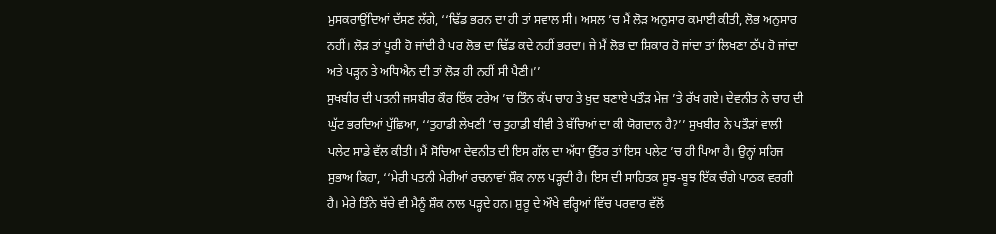ਮੁਸਕਰਾਉਂਦਿਆਂ ਦੱਸਣ ਲੱਗੇ, ‘‘ਢਿੱਡ ਭਰਨ ਦਾ ਹੀ ਤਾਂ ਸਵਾਲ ਸੀ। ਅਸਲ ’ਚ ਮੈਂ ਲੋੜ ਅਨੁਸਾਰ ਕਮਾਈ ਕੀਤੀ, ਲੋਭ ਅਨੁਸਾਰ ਨਹੀਂ। ਲੋੜ ਤਾਂ ਪੂਰੀ ਹੋ ਜਾਂਦੀ ਹੈ ਪਰ ਲੋਭ ਦਾ ਢਿੱਡ ਕਦੇ ਨਹੀਂ ਭਰਦਾ। ਜੇ ਮੈਂ ਲੋਭ ਦਾ ਸ਼ਿਕਾਰ ਹੋ ਜਾਂਦਾ ਤਾਂ ਲਿਖਣਾ ਠੱਪ ਹੋ ਜਾਂਦਾ ਅਤੇ ਪੜ੍ਹਨ ਤੇ ਅਧਿਐਨ ਦੀ ਤਾਂ ਲੋੜ ਹੀ ਨਹੀਂ ਸੀ ਪੈਣੀ।’’
ਸੁਖਬੀਰ ਦੀ ਪਤਨੀ ਜਸਬੀਰ ਕੌਰ ਇੱਕ ਟਰੇਅ ’ਚ ਤਿੰਨ ਕੱਪ ਚਾਹ ਤੇ ਖ਼ੁਦ ਬਣਾਏ ਪਤੌੜ ਮੇਜ਼ ’ਤੇ ਰੱਖ ਗਏ। ਦੇਵਨੀਤ ਨੇ ਚਾਹ ਦੀ ਘੁੱਟ ਭਰਦਿਆਂ ਪੁੱਛਿਆ, ‘‘ਤੁਹਾਡੀ ਲੇਖਣੀ ’ਚ ਤੁਹਾਡੀ ਬੀਵੀ ਤੇ ਬੱਚਿਆਂ ਦਾ ਕੀ ਯੋਗਦਾਨ ਹੈ?’’ ਸੁਖਬੀਰ ਨੇ ਪਤੌੜਾਂ ਵਾਲੀ ਪਲੇਟ ਸਾਡੇ ਵੱਲ ਕੀਤੀ। ਮੈਂ ਸੋਚਿਆ ਦੇਵਨੀਤ ਦੀ ਇਸ ਗੱਲ ਦਾ ਅੱਧਾ ਉੱਤਰ ਤਾਂ ਇਸ ਪਲੇਟ ’ਚ ਹੀ ਪਿਆ ਹੈ। ਉਨ੍ਹਾਂ ਸਹਿਜ ਸੁਭਾਅ ਕਿਹਾ, ‘‘ਮੇਰੀ ਪਤਨੀ ਮੇਰੀਆਂ ਰਚਨਾਵਾਂ ਸ਼ੌਕ ਨਾਲ ਪੜ੍ਹਦੀ ਹੈ। ਇਸ ਦੀ ਸਾਹਿਤਕ ਸੂਝ-ਬੂਝ ਇੱਕ ਚੰਗੇ ਪਾਠਕ ਵਰਗੀ ਹੈ। ਮੇਰੇ ਤਿੰਨੇ ਬੱਚੇ ਵੀ ਮੈਨੂੰ ਸ਼ੌਕ ਨਾਲ ਪੜ੍ਹਦੇ ਹਨ। ਸ਼ੁਰੂ ਦੇ ਔਖੇ ਵਰ੍ਹਿਆਂ ਵਿੱਚ ਪਰਵਾਰ ਵੱਲੋਂ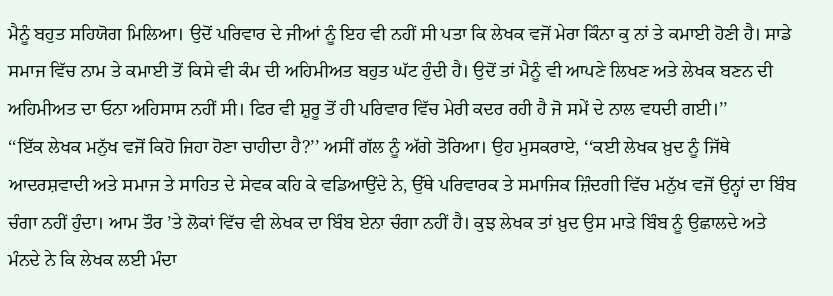ਮੈਨੂੰ ਬਹੁਤ ਸਹਿਯੋਗ ਮਿਲਿਆ। ਉਦੋਂ ਪਰਿਵਾਰ ਦੇ ਜੀਆਂ ਨੂੰ ਇਹ ਵੀ ਨਹੀਂ ਸੀ ਪਤਾ ਕਿ ਲੇਖਕ ਵਜੋਂ ਮੇਰਾ ਕਿੰਨਾ ਕੁ ਨਾਂ ਤੇ ਕਮਾਈ ਹੋਣੀ ਹੈ। ਸਾਡੇ ਸਮਾਜ ਵਿੱਚ ਨਾਮ ਤੇ ਕਮਾਈ ਤੋਂ ਕਿਸੇ ਵੀ ਕੰਮ ਦੀ ਅਹਿਮੀਅਤ ਬਹੁਤ ਘੱਟ ਹੁੰਦੀ ਹੈ। ਉਦੋਂ ਤਾਂ ਮੈਨੂੰ ਵੀ ਆਪਣੇ ਲਿਖਣ ਅਤੇ ਲੇਖਕ ਬਣਨ ਦੀ ਅਹਿਮੀਅਤ ਦਾ ਓਨਾ ਅਹਿਸਾਸ ਨਹੀਂ ਸੀ। ਫਿਰ ਵੀ ਸ਼ੁਰੂ ਤੋਂ ਹੀ ਪਰਿਵਾਰ ਵਿੱਚ ਮੇਰੀ ਕਦਰ ਰਹੀ ਹੈ ਜੋ ਸਮੇਂ ਦੇ ਨਾਲ ਵਧਦੀ ਗਈ।’’
‘‘ਇੱਕ ਲੇਖਕ ਮਨੁੱਖ ਵਜੋਂ ਕਿਹੋ ਜਿਹਾ ਹੋਣਾ ਚਾਹੀਦਾ ਹੈ?’’ ਅਸੀਂ ਗੱਲ ਨੂੰ ਅੱਗੇ ਤੋਰਿਆ। ਉਹ ਮੁਸਕਰਾਏ, ‘‘ਕਈ ਲੇਖਕ ਖ਼ੁਦ ਨੂੰ ਜਿੱਥੇ ਆਦਰਸ਼ਵਾਦੀ ਅਤੇ ਸਮਾਜ ਤੇ ਸਾਹਿਤ ਦੇ ਸੇਵਕ ਕਹਿ ਕੇ ਵਡਿਆਉਂਦੇ ਨੇ, ਉੱਥੇ ਪਰਿਵਾਰਕ ਤੇ ਸਮਾਜਿਕ ਜ਼ਿੰਦਗੀ ਵਿੱਚ ਮਨੁੱਖ ਵਜੋਂ ਉਨ੍ਹਾਂ ਦਾ ਬਿੰਬ ਚੰਗਾ ਨਹੀਂ ਹੁੰਦਾ। ਆਮ ਤੌਰ ’ਤੇ ਲੋਕਾਂ ਵਿੱਚ ਵੀ ਲੇਖਕ ਦਾ ਬਿੰਬ ਏਨਾ ਚੰਗਾ ਨਹੀਂ ਹੈ। ਕੁਝ ਲੇਖਕ ਤਾਂ ਖ਼ੁਦ ਉਸ ਮਾੜੇ ਬਿੰਬ ਨੂੰ ਉਛਾਲਦੇ ਅਤੇ ਮੰਨਦੇ ਨੇ ਕਿ ਲੇਖਕ ਲਈ ਮੰਦਾ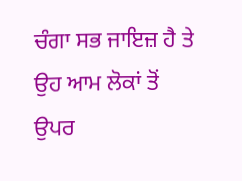ਚੰਗਾ ਸਭ ਜਾਇਜ਼ ਹੈ ਤੇ ਉਹ ਆਮ ਲੋਕਾਂ ਤੋਂ ਉਪਰ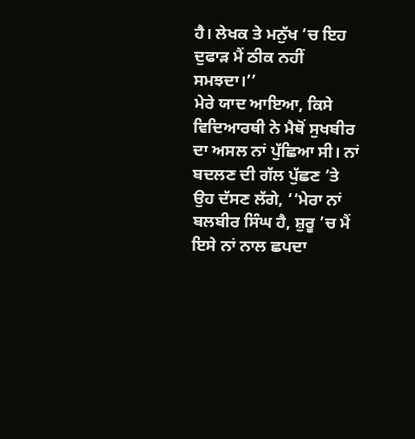ਹੈ। ਲੇਖਕ ਤੇ ਮਨੁੱਖ ’ਚ ਇਹ ਦੁਫਾੜ ਮੈਂ ਠੀਕ ਨਹੀਂ ਸਮਝਦਾ।’’
ਮੇਰੇ ਯਾਦ ਆਇਆ, ਕਿਸੇ ਵਿਦਿਆਰਥੀ ਨੇ ਮੈਥੋਂ ਸੁਖਬੀਰ ਦਾ ਅਸਲ ਨਾਂ ਪੁੱਛਿਆ ਸੀ। ਨਾਂ ਬਦਲਣ ਦੀ ਗੱਲ ਪੁੱਛਣ ’ਤੇ ਉਹ ਦੱਸਣ ਲੱਗੇ, ‘‘ਮੇਰਾ ਨਾਂ ਬਲਬੀਰ ਸਿੰਘ ਹੈ, ਸ਼ੁਰੂ ’ਚ ਮੈਂ ਇਸੇ ਨਾਂ ਨਾਲ ਛਪਦਾ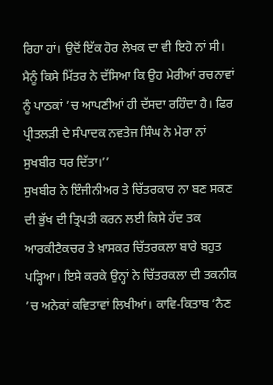ਰਿਹਾ ਹਾਂ। ਉਦੋਂ ਇੱਕ ਹੋਰ ਲੇਖਕ ਦਾ ਵੀ ਇਹੋ ਨਾਂ ਸੀ। ਮੈਨੂੰ ਕਿਸੇ ਮਿੱਤਰ ਨੇ ਦੱਸਿਆ ਕਿ ਉਹ ਮੇਰੀਆਂ ਰਚਨਾਵਾਂ ਨੂੰ ਪਾਠਕਾਂ ’ਚ ਆਪਣੀਆਂ ਹੀ ਦੱਸਦਾ ਰਹਿੰਦਾ ਹੈ। ਫਿਰ ਪ੍ਰੀਤਲੜੀ ਦੇ ਸੰਪਾਦਕ ਨਵਤੇਜ ਸਿੰਘ ਨੇ ਮੇਰਾ ਨਾਂ ਸੁਖਬੀਰ ਧਰ ਦਿੱਤਾ।’’
ਸੁਖਬੀਰ ਨੇ ਇੰਜੀਨੀਅਰ ਤੇ ਚਿੱਤਰਕਾਰ ਨਾ ਬਣ ਸਕਣ ਦੀ ਭੁੱਖ ਦੀ ਤ੍ਰਿਪਤੀ ਕਰਨ ਲਈ ਕਿਸੇ ਹੱਦ ਤਕ ਆਰਕੀਟੈਕਚਰ ਤੇ ਖ਼ਾਸਕਰ ਚਿੱਤਰਕਲਾ ਬਾਰੇ ਬਹੁਤ ਪੜ੍ਹਿਆ। ਇਸੇ ਕਰਕੇ ਉਨ੍ਹਾਂ ਨੇ ਚਿੱਤਰਕਲਾ ਦੀ ਤਕਨੀਕ ’ਚ ਅਨੇਕਾਂ ਕਵਿਤਾਵਾਂ ਲਿਖੀਆਂ। ਕਾਵਿ-ਕਿਤਾਬ ‘ਨੈਣ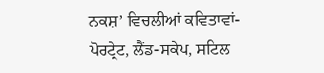ਨਕਸ਼’ ਵਿਚਲੀਆਂ ਕਵਿਤਾਵਾਂ- ਪੋਰਟ੍ਰੇਟ, ਲੈਂਡ-ਸਕੇਪ, ਸਟਿਲ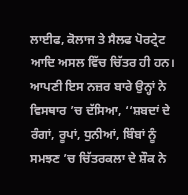ਲਾਈਫ, ਕੋਲਾਜ ਤੇ ਸੈਲਫ ਪੋਰਟ੍ਰੇਟ ਆਦਿ ਅਸਲ ਵਿੱਚ ਚਿੱਤਰ ਹੀ ਹਨ। ਆਪਣੀ ਇਸ ਨਜ਼ਰ ਬਾਰੇ ਉਨ੍ਹਾਂ ਨੇ ਵਿਸਥਾਰ ’ਚ ਦੱਸਿਆ, ‘‘ਸ਼ਬਦਾਂ ਦੇ ਰੰਗਾਂ, ਰੂਪਾਂ, ਧੁਨੀਆਂ, ਬਿੰਬਾਂ ਨੂੰ ਸਮਝਣ ’ਚ ਚਿੱਤਰਕਲਾ ਦੇ ਸ਼ੌਕ ਨੇ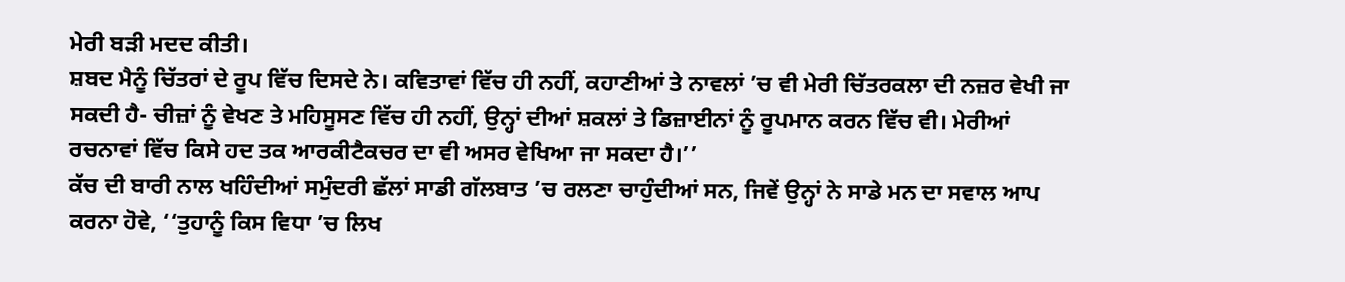ਮੇਰੀ ਬੜੀ ਮਦਦ ਕੀਤੀ।
ਸ਼ਬਦ ਮੈਨੂੰ ਚਿੱਤਰਾਂ ਦੇ ਰੂਪ ਵਿੱਚ ਦਿਸਦੇ ਨੇ। ਕਵਿਤਾਵਾਂ ਵਿੱਚ ਹੀ ਨਹੀਂ, ਕਹਾਣੀਆਂ ਤੇ ਨਾਵਲਾਂ ’ਚ ਵੀ ਮੇਰੀ ਚਿੱਤਰਕਲਾ ਦੀ ਨਜ਼ਰ ਵੇਖੀ ਜਾ ਸਕਦੀ ਹੈ- ਚੀਜ਼ਾਂ ਨੂੰ ਵੇਖਣ ਤੇ ਮਹਿਸੂਸਣ ਵਿੱਚ ਹੀ ਨਹੀਂ, ਉਨ੍ਹਾਂ ਦੀਆਂ ਸ਼ਕਲਾਂ ਤੇ ਡਿਜ਼ਾਈਨਾਂ ਨੂੰ ਰੂਪਮਾਨ ਕਰਨ ਵਿੱਚ ਵੀ। ਮੇਰੀਆਂ ਰਚਨਾਵਾਂ ਵਿੱਚ ਕਿਸੇ ਹਦ ਤਕ ਆਰਕੀਟੈਕਚਰ ਦਾ ਵੀ ਅਸਰ ਵੇਖਿਆ ਜਾ ਸਕਦਾ ਹੈ।’’
ਕੱਚ ਦੀ ਬਾਰੀ ਨਾਲ ਖਹਿੰਦੀਆਂ ਸਮੁੰਦਰੀ ਛੱਲਾਂ ਸਾਡੀ ਗੱਲਬਾਤ ’ਚ ਰਲਣਾ ਚਾਹੁੰਦੀਆਂ ਸਨ, ਜਿਵੇਂ ਉਨ੍ਹਾਂ ਨੇ ਸਾਡੇ ਮਨ ਦਾ ਸਵਾਲ ਆਪ ਕਰਨਾ ਹੋਵੇ, ‘‘ਤੁਹਾਨੂੰ ਕਿਸ ਵਿਧਾ ’ਚ ਲਿਖ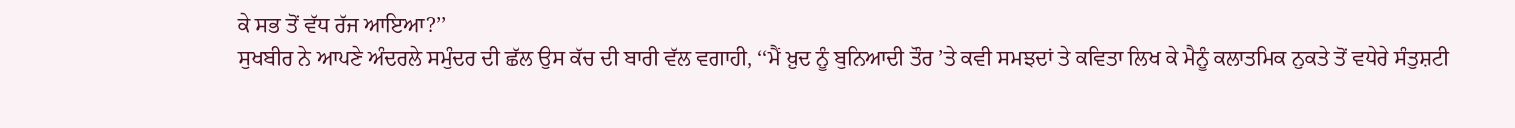ਕੇ ਸਭ ਤੋਂ ਵੱਧ ਰੱਜ ਆਇਆ?’’
ਸੁਖਬੀਰ ਨੇ ਆਪਣੇ ਅੰਦਰਲੇ ਸਮੁੰਦਰ ਦੀ ਛੱਲ ਉਸ ਕੱਚ ਦੀ ਬਾਰੀ ਵੱਲ ਵਗਾਹੀ, ‘‘ਮੈਂ ਖ਼ੁਦ ਨੂੰ ਬੁਨਿਆਦੀ ਤੌਰ ’ਤੇ ਕਵੀ ਸਮਝਦਾਂ ਤੇ ਕਵਿਤਾ ਲਿਖ ਕੇ ਮੈਨੂੰ ਕਲਾਤਮਿਕ ਨੁਕਤੇ ਤੋਂ ਵਧੇਰੇ ਸੰਤੁਸ਼ਟੀ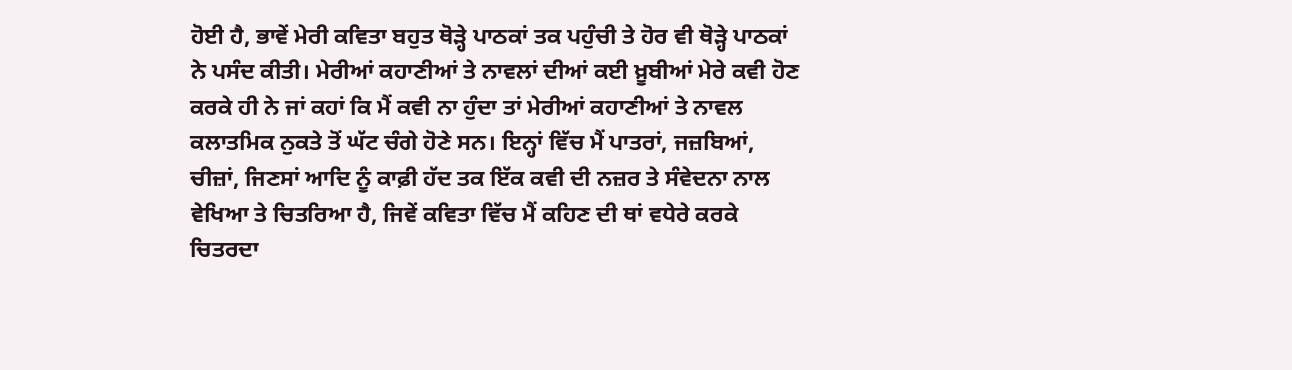ਹੋਈ ਹੈ, ਭਾਵੇਂ ਮੇਰੀ ਕਵਿਤਾ ਬਹੁਤ ਥੋੜ੍ਹੇ ਪਾਠਕਾਂ ਤਕ ਪਹੁੰਚੀ ਤੇ ਹੋਰ ਵੀ ਥੋੜ੍ਹੇ ਪਾਠਕਾਂ ਨੇ ਪਸੰਦ ਕੀਤੀ। ਮੇਰੀਆਂ ਕਹਾਣੀਆਂ ਤੇ ਨਾਵਲਾਂ ਦੀਆਂ ਕਈ ਖ਼ੂਬੀਆਂ ਮੇਰੇ ਕਵੀ ਹੋਣ ਕਰਕੇ ਹੀ ਨੇ ਜਾਂ ਕਹਾਂ ਕਿ ਮੈਂ ਕਵੀ ਨਾ ਹੁੰਦਾ ਤਾਂ ਮੇਰੀਆਂ ਕਹਾਣੀਆਂ ਤੇ ਨਾਵਲ ਕਲਾਤਮਿਕ ਨੁਕਤੇ ਤੋਂ ਘੱਟ ਚੰਗੇ ਹੋਣੇ ਸਨ। ਇਨ੍ਹਾਂ ਵਿੱਚ ਮੈਂ ਪਾਤਰਾਂ, ਜਜ਼ਬਿਆਂ, ਚੀਜ਼ਾਂ, ਜਿਣਸਾਂ ਆਦਿ ਨੂੰ ਕਾਫ਼ੀ ਹੱਦ ਤਕ ਇੱਕ ਕਵੀ ਦੀ ਨਜ਼ਰ ਤੇ ਸੰਵੇਦਨਾ ਨਾਲ ਵੇਖਿਆ ਤੇ ਚਿਤਰਿਆ ਹੈ, ਜਿਵੇਂ ਕਵਿਤਾ ਵਿੱਚ ਮੈਂ ਕਹਿਣ ਦੀ ਥਾਂ ਵਧੇਰੇ ਕਰਕੇ ਚਿਤਰਦਾ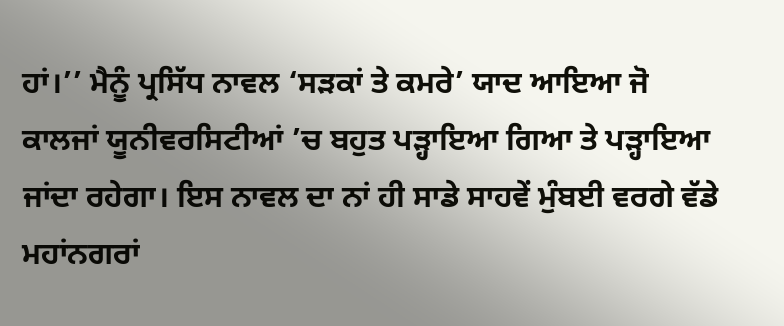ਹਾਂ।’’ ਮੈਨੂੰ ਪ੍ਰਸਿੱਧ ਨਾਵਲ ‘ਸੜਕਾਂ ਤੇ ਕਮਰੇ’ ਯਾਦ ਆਇਆ ਜੋ ਕਾਲਜਾਂ ਯੂਨੀਵਰਸਿਟੀਆਂ ’ਚ ਬਹੁਤ ਪੜ੍ਹਾਇਆ ਗਿਆ ਤੇ ਪੜ੍ਹਾਇਆ ਜਾਂਦਾ ਰਹੇਗਾ। ਇਸ ਨਾਵਲ ਦਾ ਨਾਂ ਹੀ ਸਾਡੇ ਸਾਹਵੇਂ ਮੁੰਬਈ ਵਰਗੇ ਵੱਡੇ ਮਹਾਂਨਗਰਾਂ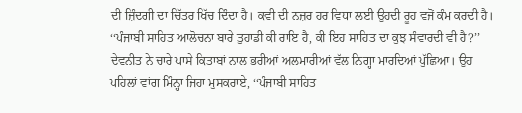ਦੀ ਜ਼ਿੰਦਗੀ ਦਾ ਚਿੱਤਰ ਖਿੱਚ ਦਿੰਦਾ ਹੈ। ਕਵੀ ਦੀ ਨਜ਼ਰ ਹਰ ਵਿਧਾ ਲਈ ਉਹਦੀ ਰੂਹ ਵਜੋਂ ਕੰਮ ਕਰਦੀ ਹੈ।
‘‘ਪੰਜਾਬੀ ਸਾਹਿਤ ਆਲੋਚਨਾ ਬਾਰੇ ਤੁਹਾਡੀ ਕੀ ਰਾਇ ਹੈ, ਕੀ ਇਹ ਸਾਹਿਤ ਦਾ ਕੁਝ ਸੰਵਾਰਦੀ ਵੀ ਹੈ?’’ ਦੇਵਨੀਤ ਨੇ ਚਾਰੇ ਪਾਸੇ ਕਿਤਾਬਾਂ ਨਾਲ ਭਰੀਆਂ ਅਲਮਾਰੀਆਂ ਵੱਲ ਨਿਗ੍ਹਾ ਮਾਰਦਿਆਂ ਪੁੱਛਿਆ। ਉਹ ਪਹਿਲਾਂ ਵਾਂਗ ਮਿੰਨ੍ਹਾ ਜਿਹਾ ਮੁਸਕਰਾਏ, ‘‘ਪੰਜਾਬੀ ਸਾਹਿਤ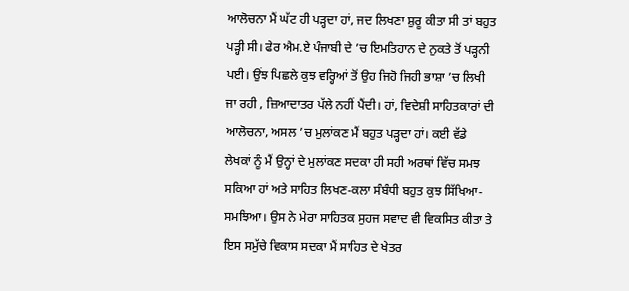ਆਲੋਚਨਾ ਮੈਂ ਘੱਟ ਹੀ ਪੜ੍ਹਦਾ ਹਾਂ, ਜਦ ਲਿਖਣਾ ਸ਼ੁਰੂ ਕੀਤਾ ਸੀ ਤਾਂ ਬਹੁਤ ਪੜ੍ਹੀ ਸੀ। ਫੇਰ ਐਮ.ਏ ਪੰਜਾਬੀ ਦੇ ’ਚ ਇਮਤਿਹਾਨ ਦੇ ਨੁਕਤੇ ਤੋਂ ਪੜ੍ਹਨੀ ਪਈ। ਉਂਝ ਪਿਛਲੇ ਕੁਝ ਵਰ੍ਹਿਆਂ ਤੋਂ ਉਹ ਜਿਹੋ ਜਿਹੀ ਭਾਸ਼ਾ ’ਚ ਲਿਖੀ ਜਾ ਰਹੀ , ਜ਼ਿਆਦਾਤਰ ਪੱਲੇ ਨਹੀਂ ਪੈਂਦੀ। ਹਾਂ, ਵਿਦੇਸ਼ੀ ਸਾਹਿਤਕਾਰਾਂ ਦੀ ਆਲੋਚਨਾ, ਅਸਲ ’ਚ ਮੁਲਾਂਕਣ ਮੈਂ ਬਹੁਤ ਪੜ੍ਹਦਾ ਹਾਂ। ਕਈ ਵੱਡੇ ਲੇਖਕਾਂ ਨੂੰ ਮੈਂ ਉਨ੍ਹਾਂ ਦੇ ਮੁਲਾਂਕਣ ਸਦਕਾ ਹੀ ਸਹੀ ਅਰਥਾਂ ਵਿੱਚ ਸਮਝ ਸਕਿਆ ਹਾਂ ਅਤੇ ਸਾਹਿਤ ਲਿਖਣ-ਕਲਾ ਸੰਬੰਧੀ ਬਹੁਤ ਕੁਝ ਸਿੱਖਿਆ-ਸਮਝਿਆ। ਉਸ ਨੇ ਮੇਰਾ ਸਾਹਿਤਕ ਸੁਹਜ ਸਵਾਦ ਵੀ ਵਿਕਸਿਤ ਕੀਤਾ ਤੇ ਇਸ ਸਮੁੱਚੇ ਵਿਕਾਸ ਸਦਕਾ ਮੈਂ ਸਾਹਿਤ ਦੇ ਖੇਤਰ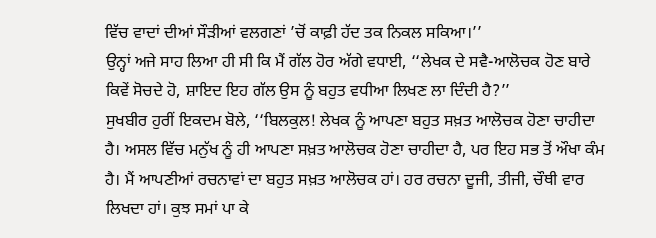ਵਿੱਚ ਵਾਦਾਂ ਦੀਆਂ ਸੌੜੀਆਂ ਵਲਗਣਾਂ ’ਚੋਂ ਕਾਫ਼ੀ ਹੱਦ ਤਕ ਨਿਕਲ ਸਕਿਆ।’’
ਉਨ੍ਹਾਂ ਅਜੇ ਸਾਹ ਲਿਆ ਹੀ ਸੀ ਕਿ ਮੈਂ ਗੱਲ ਹੋਰ ਅੱਗੇ ਵਧਾਈ, ‘‘ਲੇਖਕ ਦੇ ਸਵੈ-ਆਲੋਚਕ ਹੋਣ ਬਾਰੇ ਕਿਵੇਂ ਸੋਚਦੇ ਹੋ, ਸ਼ਾਇਦ ਇਹ ਗੱਲ ਉਸ ਨੂੰ ਬਹੁਤ ਵਧੀਆ ਲਿਖਣ ਲਾ ਦਿੰਦੀ ਹੈ?’’
ਸੁਖਬੀਰ ਹੁਰੀਂ ਇਕਦਮ ਬੋਲੇ, ‘‘ਬਿਲਕੁਲ! ਲੇਖਕ ਨੂੰ ਆਪਣਾ ਬਹੁਤ ਸਖ਼ਤ ਆਲੋਚਕ ਹੋਣਾ ਚਾਹੀਦਾ ਹੈ। ਅਸਲ ਵਿੱਚ ਮਨੁੱਖ ਨੂੰ ਹੀ ਆਪਣਾ ਸਖ਼ਤ ਆਲੋਚਕ ਹੋਣਾ ਚਾਹੀਦਾ ਹੈ, ਪਰ ਇਹ ਸਭ ਤੋਂ ਔਖਾ ਕੰਮ ਹੈ। ਮੈਂ ਆਪਣੀਆਂ ਰਚਨਾਵਾਂ ਦਾ ਬਹੁਤ ਸਖ਼ਤ ਆਲੋਚਕ ਹਾਂ। ਹਰ ਰਚਨਾ ਦੂਜੀ, ਤੀਜੀ, ਚੌਥੀ ਵਾਰ ਲਿਖਦਾ ਹਾਂ। ਕੁਝ ਸਮਾਂ ਪਾ ਕੇ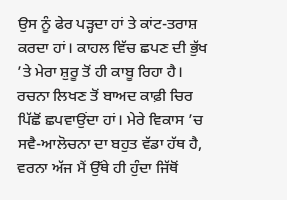ਉਸ ਨੂੰ ਫੇਰ ਪੜ੍ਹਦਾ ਹਾਂ ਤੇ ਕਾਂਟ-ਤਰਾਸ਼ ਕਰਦਾ ਹਾਂ। ਕਾਹਲ ਵਿੱਚ ਛਪਣ ਦੀ ਭੁੱਖ ’ਤੇ ਮੇਰਾ ਸ਼ੁਰੂ ਤੋਂ ਹੀ ਕਾਬੂ ਰਿਹਾ ਹੈ। ਰਚਨਾ ਲਿਖਣ ਤੋਂ ਬਾਅਦ ਕਾਫ਼ੀ ਚਿਰ ਪਿੱਛੋਂ ਛਪਵਾਉਂਦਾ ਹਾਂ। ਮੇਰੇ ਵਿਕਾਸ ’ਚ ਸਵੈ-ਆਲੋਚਨਾ ਦਾ ਬਹੁਤ ਵੱਡਾ ਹੱਥ ਹੈ, ਵਰਨਾ ਅੱਜ ਮੈਂ ਉੱਥੇ ਹੀ ਹੁੰਦਾ ਜਿੱਥੋਂ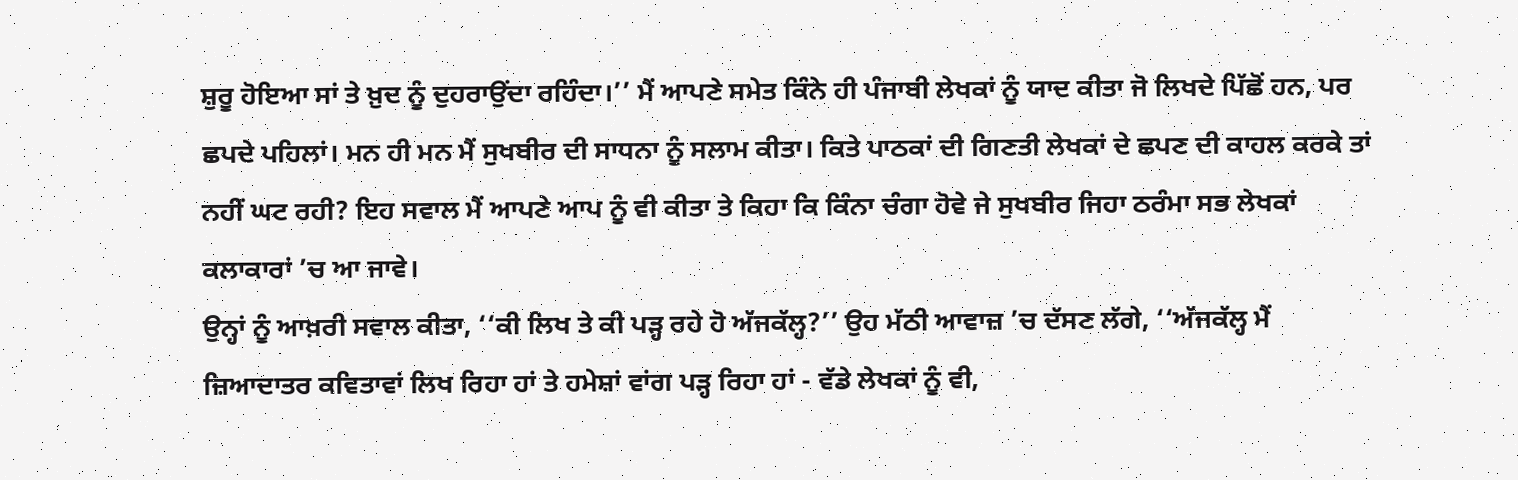ਸ਼ੁਰੂ ਹੋਇਆ ਸਾਂ ਤੇ ਖ਼ੁਦ ਨੂੰ ਦੁਹਰਾਉਂਦਾ ਰਹਿੰਦਾ।’’ ਮੈਂ ਆਪਣੇ ਸਮੇਤ ਕਿੰਨੇ ਹੀ ਪੰਜਾਬੀ ਲੇਖਕਾਂ ਨੂੰ ਯਾਦ ਕੀਤਾ ਜੋ ਲਿਖਦੇ ਪਿੱਛੋਂ ਹਨ, ਪਰ ਛਪਦੇ ਪਹਿਲਾਂ। ਮਨ ਹੀ ਮਨ ਮੈਂ ਸੁਖਬੀਰ ਦੀ ਸਾਧਨਾ ਨੂੰ ਸਲਾਮ ਕੀਤਾ। ਕਿਤੇ ਪਾਠਕਾਂ ਦੀ ਗਿਣਤੀ ਲੇਖਕਾਂ ਦੇ ਛਪਣ ਦੀ ਕਾਹਲ ਕਰਕੇ ਤਾਂ ਨਹੀਂ ਘਟ ਰਹੀ? ਇਹ ਸਵਾਲ ਮੈਂ ਆਪਣੇ ਆਪ ਨੂੰ ਵੀ ਕੀਤਾ ਤੇ ਕਿਹਾ ਕਿ ਕਿੰਨਾ ਚੰਗਾ ਹੋਵੇ ਜੇ ਸੁਖਬੀਰ ਜਿਹਾ ਠਰੰਮਾ ਸਭ ਲੇਖਕਾਂ ਕਲਾਕਾਰਾਂ ’ਚ ਆ ਜਾਵੇ।
ਉਨ੍ਹਾਂ ਨੂੰ ਆਖ਼ਰੀ ਸਵਾਲ ਕੀਤਾ, ‘‘ਕੀ ਲਿਖ ਤੇ ਕੀ ਪੜ੍ਹ ਰਹੇ ਹੋ ਅੱਜਕੱਲ੍ਹ?’’ ਉਹ ਮੱਠੀ ਆਵਾਜ਼ ’ਚ ਦੱਸਣ ਲੱਗੇ, ‘‘ਅੱਜਕੱਲ੍ਹ ਮੈਂ ਜ਼ਿਆਦਾਤਰ ਕਵਿਤਾਵਾਂ ਲਿਖ ਰਿਹਾ ਹਾਂ ਤੇ ਹਮੇਸ਼ਾਂ ਵਾਂਗ ਪੜ੍ਹ ਰਿਹਾ ਹਾਂ - ਵੱਡੇ ਲੇਖਕਾਂ ਨੂੰ ਵੀ,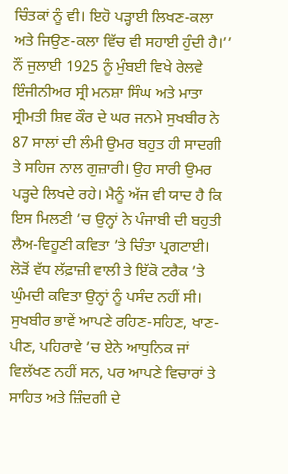ਚਿੰਤਕਾਂ ਨੂੰ ਵੀ। ਇਹੋ ਪੜ੍ਹਾਈ ਲਿਖਣ-ਕਲਾ ਅਤੇ ਜਿਉਣ-ਕਲਾ ਵਿੱਚ ਵੀ ਸਹਾਈ ਹੁੰਦੀ ਹੈ।’’
ਨੌਂ ਜੁਲਾਈ 1925 ਨੂੰ ਮੁੰਬਈ ਵਿਖੇ ਰੇਲਵੇ ਇੰਜੀਨੀਅਰ ਸ੍ਰੀ ਮਨਸ਼ਾ ਸਿੰਘ ਅਤੇ ਮਾਤਾ ਸ੍ਰੀਮਤੀ ਸ਼ਿਵ ਕੌਰ ਦੇ ਘਰ ਜਨਮੇ ਸੁਖਬੀਰ ਨੇ 87 ਸਾਲਾਂ ਦੀ ਲੰਮੀ ਉਮਰ ਬਹੁਤ ਹੀ ਸਾਦਗੀ ਤੇ ਸਹਿਜ ਨਾਲ ਗੁਜ਼ਾਰੀ। ਉਹ ਸਾਰੀ ਉਮਰ ਪੜ੍ਹਦੇ ਲਿਖਦੇ ਰਹੇ। ਮੈਨੂੰ ਅੱਜ ਵੀ ਯਾਦ ਹੈ ਕਿ ਇਸ ਮਿਲਣੀ ’ਚ ਉਨ੍ਹਾਂ ਨੇ ਪੰਜਾਬੀ ਦੀ ਬਹੁਤੀ ਲੈਅ-ਵਿਹੂਣੀ ਕਵਿਤਾ ’ਤੇ ਚਿੰਤਾ ਪ੍ਰਗਟਾਈ। ਲੋੜੋਂ ਵੱਧ ਲੱਫ਼ਾਜ਼ੀ ਵਾਲੀ ਤੇ ਇੱਕੋ ਟਰੈਕ ’ਤੇ ਘੁੰਮਦੀ ਕਵਿਤਾ ਉਨ੍ਹਾਂ ਨੂੰ ਪਸੰਦ ਨਹੀਂ ਸੀ। ਸੁਖਬੀਰ ਭਾਵੇਂ ਆਪਣੇ ਰਹਿਣ-ਸਹਿਣ, ਖਾਣ-ਪੀਣ, ਪਹਿਰਾਵੇ ’ਚ ਏਨੇ ਆਧੁਨਿਕ ਜਾਂ ਵਿਲੱਖਣ ਨਹੀਂ ਸਨ, ਪਰ ਆਪਣੇ ਵਿਚਾਰਾਂ ਤੇ ਸਾਹਿਤ ਅਤੇ ਜ਼ਿੰਦਗੀ ਦੇ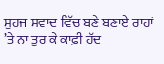ਸੁਹਜ ਸਵਾਦ ਵਿੱਚ ਬਣੇ ਬਣਾਏ ਰਾਹਾਂ ’ਤੇ ਨਾ ਤੁਰ ਕੇ ਕਾਫ਼ੀ ਹੱਦ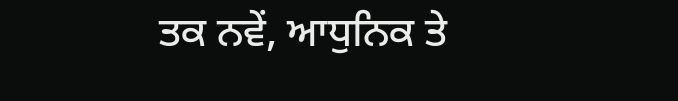ਤਕ ਨਵੇਂ, ਆਧੁਨਿਕ ਤੇ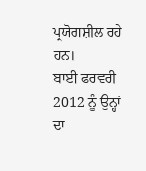ਪ੍ਰਯੋਗਸ਼ੀਲ ਰਹੇ ਹਨ।
ਬਾਈ ਫਰਵਰੀ 2012 ਨੂੰ ਉਨ੍ਹਾਂ ਦਾ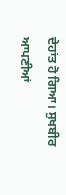ਦੇਹਾਂਤ ਹੋ ਗਿਆ। ਸੁਖਬੀਰ ਆਪਣੀਆਂ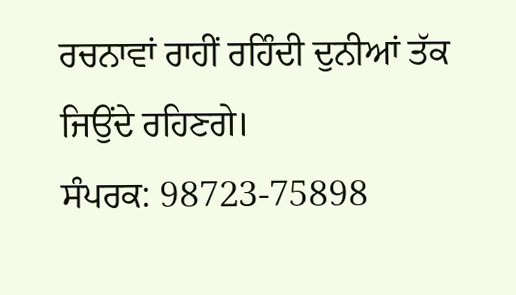ਰਚਨਾਵਾਂ ਰਾਹੀਂ ਰਹਿੰਦੀ ਦੁਨੀਆਂ ਤੱਕ ਜਿਉਂਦੇ ਰਹਿਣਗੇ।
ਸੰਪਰਕ: 98723-75898